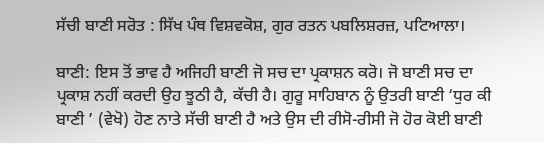ਸੱਚੀ ਬਾਣੀ ਸਰੋਤ : ਸਿੱਖ ਪੰਥ ਵਿਸ਼ਵਕੋਸ਼, ਗੁਰ ਰਤਨ ਪਬਲਿਸ਼ਰਜ਼, ਪਟਿਆਲਾ।

ਬਾਣੀ: ਇਸ ਤੋਂ ਭਾਵ ਹੈ ਅਜਿਹੀ ਬਾਣੀ ਜੋ ਸਚ ਦਾ ਪ੍ਰਕਾਸ਼ਨ ਕਰੋ। ਜੋ ਬਾਣੀ ਸਚ ਦਾ ਪ੍ਰਕਾਸ਼ ਨਹੀਂ ਕਰਦੀ ਉਹ ਝੂਠੀ ਹੈ, ਕੱਚੀ ਹੈ। ਗੁਰੂ ਸਾਹਿਬਾਨ ਨੂੰ ਉਤਰੀ ਬਾਣੀ ‘ਧੁਰ ਕੀ ਬਾਣੀ ’ (ਵੇਖੋ) ਹੋਣ ਨਾਤੇ ਸੱਚੀ ਬਾਣੀ ਹੈ ਅਤੇ ਉਸ ਦੀ ਰੀਸੋ-ਰੀਸੀ ਜੋ ਹੋਰ ਕੋਈ ਬਾਣੀ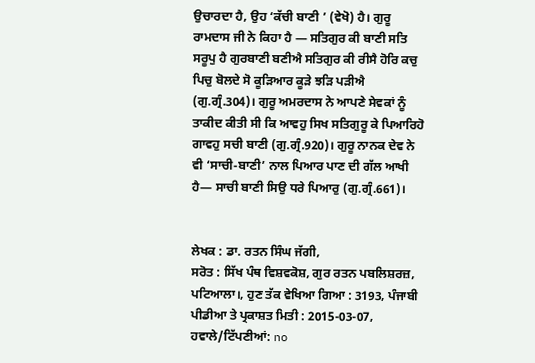ਉਚਾਰਦਾ ਹੈ, ਉਹ ‘ਕੱਚੀ ਬਾਣੀ ’ (ਵੇਖੋ) ਹੈ। ਗੁਰੂ ਰਾਮਦਾਸ ਜੀ ਨੇ ਕਿਹਾ ਹੈ — ਸਤਿਗੁਰ ਕੀ ਬਾਣੀ ਸਤਿ ਸਰੂਪੁ ਹੈ ਗੁਰਬਾਣੀ ਬਣੀਐ ਸਤਿਗੁਰ ਕੀ ਰੀਸੈ ਹੋਰਿ ਕਚੁ ਪਿਚੁ ਬੋਲਦੇ ਸੋ ਕੂੜਿਆਰ ਕੂੜੇ ਝੜਿ ਪੜੀਐ (ਗੁ.ਗ੍ਰੰ.304)। ਗੁਰੂ ਅਮਰਦਾਸ ਨੇ ਆਪਣੇ ਸੇਵਕਾਂ ਨੂੰ ਤਾਕੀਦ ਕੀਤੀ ਸੀ ਕਿ ਆਵਹੁ ਸਿਖ ਸਤਿਗੁਰੂ ਕੇ ਪਿਆਰਿਹੋ ਗਾਵਹੁ ਸਚੀ ਬਾਣੀ (ਗੁ.ਗ੍ਰੰ.920)। ਗੁਰੂ ਨਾਨਕ ਦੇਵ ਨੇ ਵੀ ‘ਸਾਚੀ-ਬਾਣੀ’ ਨਾਲ ਪਿਆਰ ਪਾਣ ਦੀ ਗੱਲ ਆਖੀ ਹੈ— ਸਾਚੀ ਬਾਣੀ ਸਿਉ ਧਰੇ ਪਿਆਰੁ (ਗੁ.ਗ੍ਰੰ.661)।


ਲੇਖਕ : ਡਾ. ਰਤਨ ਸਿੰਘ ਜੱਗੀ,
ਸਰੋਤ : ਸਿੱਖ ਪੰਥ ਵਿਸ਼ਵਕੋਸ਼, ਗੁਰ ਰਤਨ ਪਬਲਿਸ਼ਰਜ਼, ਪਟਿਆਲਾ।, ਹੁਣ ਤੱਕ ਵੇਖਿਆ ਗਿਆ : 3193, ਪੰਜਾਬੀ ਪੀਡੀਆ ਤੇ ਪ੍ਰਕਾਸ਼ਤ ਮਿਤੀ : 2015-03-07, ਹਵਾਲੇ/ਟਿੱਪਣੀਆਂ: no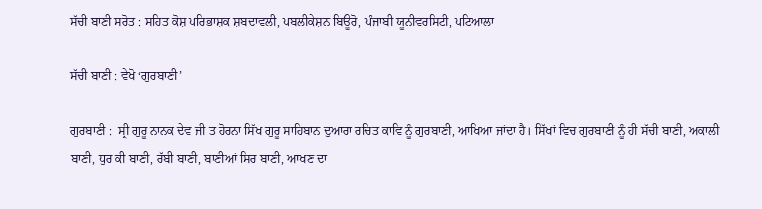ਸੱਚੀ ਬਾਣੀ ਸਰੋਤ : ਸਹਿਤ ਕੋਸ਼ ਪਰਿਭਾਸ਼ਕ ਸ਼ਬਦਾਵਲੀ, ਪਬਲੀਕੇਸ਼ਨ ਬਿਊਰੋ, ਪੰਜਾਬੀ ਯੂਨੀਵਰਸਿਟੀ, ਪਟਿਆਲਾ

ਸੱਚੀ ਬਾਣੀ : ਵੇਖੋ ‘ਗੁਰਬਾਣੀ’

ਗੁਰਬਾਣੀ :  ਸ੍ਰੀ ਗੁਰੂ ਨਾਨਕ ਦੇਵ ਜੀ ਤ ਹੋਰਨਾ ਸਿੱਖ ਗੁਰੂ ਸਾਹਿਬਾਨ ਦੁਆਰਾ ਰਚਿਤ ਕਾਵਿ ਨੂੰ ਗੁਰਬਾਣੀ, ਆਖਿਆ ਜਾਂਦਾ ਹੈ। ਸਿੱਖਾਂ ਵਿਚ ਗੁਰਬਾਣੀ ਨੂੰ ਹੀ ਸੱਚੀ ਬਾਣੀ, ਅਕਾਲੀ ਬਾਣੀ, ਧੁਰ ਕੀ ਬਾਣੀ, ਰੱਬੀ ਬਾਣੀ, ਬਾਣੀਆਂ ਸਿਰ ਬਾਣੀ, ਆਖਣ ਦਾ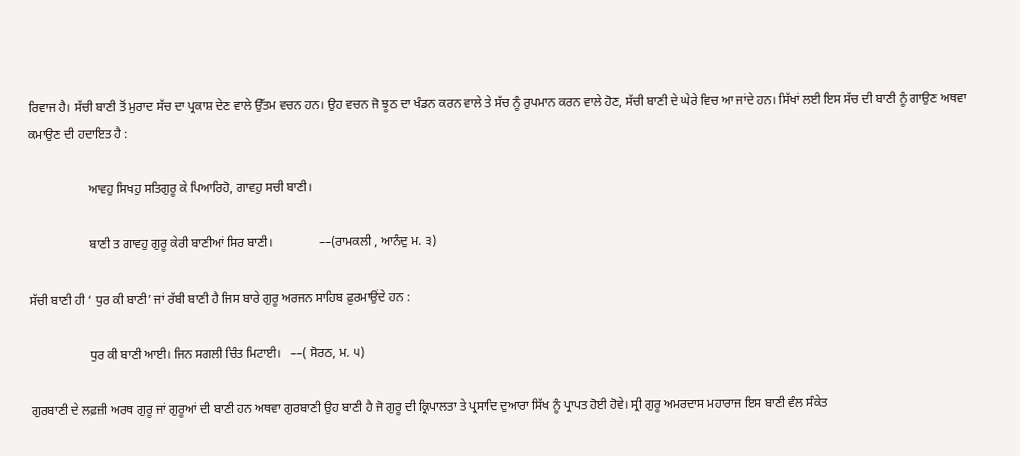ਰਿਵਾਜ ਹੈ। ਸੱਚੀ ਬਾਣੀ ਤੋਂ ਮੁਰਾਦ ਸੱਚ ਦਾ ਪ੍ਰਕਾਸ਼ ਦੇਣ ਵਾਲੇ ਉੱਤਮ ਵਚਨ ਹਨ। ਉਹ ਵਚਨ ਜੋ ਝੂਠ ਦਾ ਖੰਡਨ ਕਰਨ ਵਾਲੇ ਤੇ ਸੱਚ ਨੂੰ ਰੁਪਮਾਨ ਕਰਨ ਵਾਲੇ ਹੋਣ, ਸੱਚੀ ਬਾਣੀ ਦੇ ਘੇਰੇ ਵਿਚ ਆ ਜਾਂਦੇ ਹਨ। ਸਿੱਖਾਂ ਲਈ ਇਸ ਸੱਚ ਦੀ ਬਾਣੀ ਨੂੰ ਗਾਉਣ ਅਥਵਾ ਕਮਾਉਣ ਦੀ ਹਦਾਇਤ ਹੈ :

                   ਆਵਹੁ ਸਿਖਹੁ ਸਤਿਗੁਰੂ ਕੇ ਪਿਆਰਿਹੋ, ਗਾਵਹੁ ਸਚੀ ਬਾਣੀ।

                   ਬਾਣੀ ਤ ਗਾਵਹੁ ਗੁਰੂ ਕੇਰੀ ਬਾਣੀਆਂ ਸਿਰ ਬਾਣੀ।               ––(ਰਾਮਕਲੀ , ਆਨੰਦੁ ਮ. ੩)

ਸੱਚੀ ਬਾਣੀ ਹੀ ‘ ਧੁਰ ਕੀ ਬਾਣੀ’ ਜਾਂ ਰੱਬੀ ਬਾਣੀ ਹੈ ਜਿਸ ਬਾਰੇ ਗੁਰੂ ਅਰਜਨ ਸਾਹਿਬ ਫ਼ੁਰਮਾਉਂਦੇ ਹਨ :

                   ਧੁਰ ਕੀ ਬਾਣੀ ਆਈ। ਜਿਨ ਸਗਲੀ ਚਿੰਤ ਮਿਟਾਈ।   ––( ਸੋਰਠ, ਮ. ੫)

ਗੁਰਬਾਣੀ ਦੇ ਲਫ਼ਜ਼ੀ ਅਰਥ ਗੁਰੂ ਜਾਂ ਗੁਰੂਆਂ ਦੀ ਬਾਣੀ ਹਨ ਅਥਵਾ ਗੁਰਬਾਣੀ ਉਹ ਬਾਣੀ ਹੈ ਜੋ ਗੁਰੂ ਦੀ ਕ੍ਰਿਪਾਲਤਾ ਤੇ ਪ੍ਰਸਾਦਿ ਦੁਆਰਾ ਸਿੱਖ ਨੂੰ ਪ੍ਰਾਪਤ ਹੋਈ ਹੋਵੇ। ਸ੍ਰੀ ਗੁਰੂ ਅਮਰਦਾਸ ਮਹਾਰਾਜ ਇਸ ਬਾਣੀ ਵੰਲ ਸੰਕੇਤ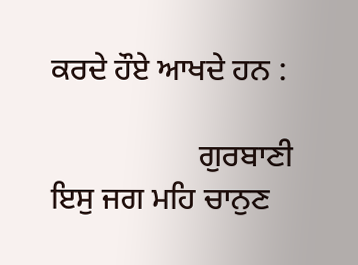ਕਰਦੇ ਹੌਏ ਆਖਦੇ ਹਨ :

                   ਗੁਰਬਾਣੀ ਇਸੁ ਜਗ ਮਹਿ ਚਾਨੁਣ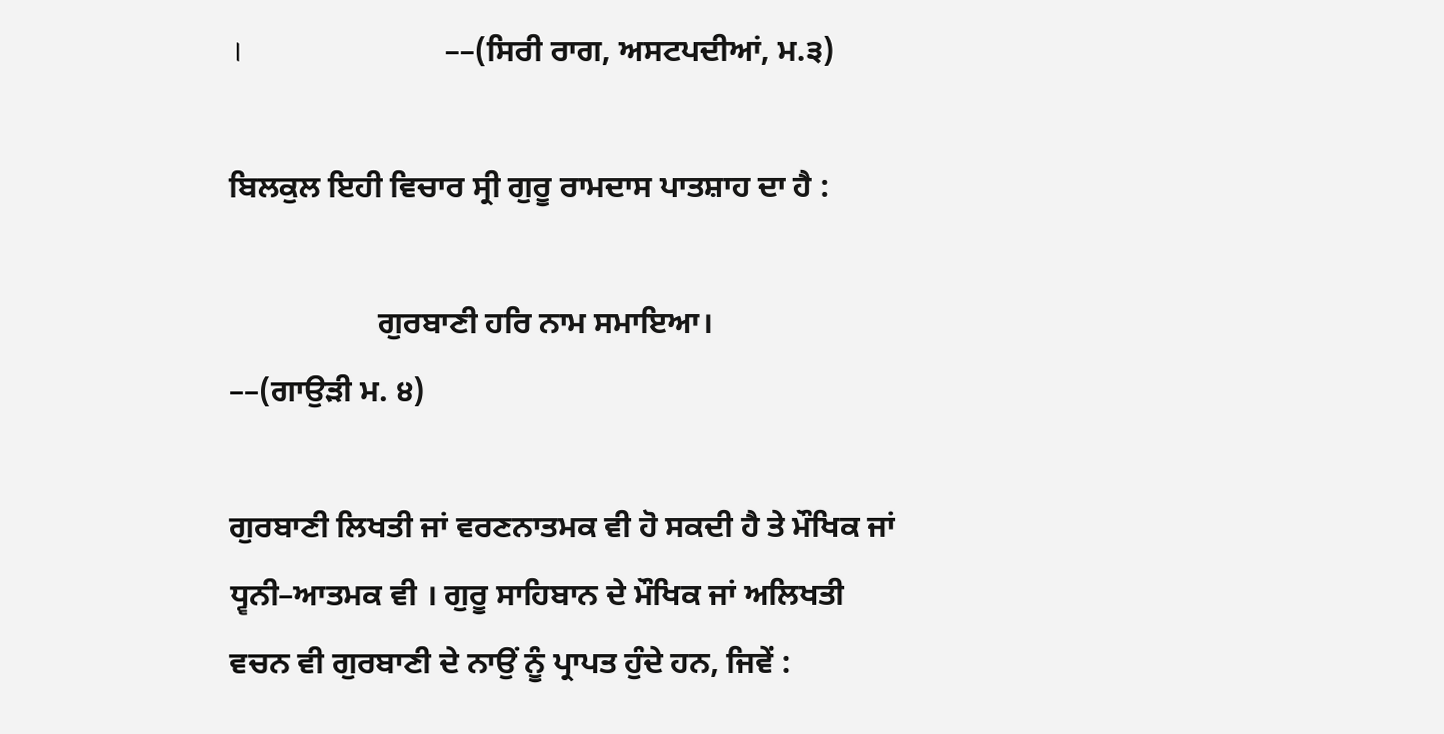।                             ––(ਸਿਰੀ ਰਾਗ, ਅਸਟਪਦੀਆਂ, ਮ.੩)

ਬਿਲਕੁਲ ਇਹੀ ਵਿਚਾਰ ਸ੍ਰੀ ਗੁਰੂ ਰਾਮਦਾਸ ਪਾਤਸ਼ਾਹ ਦਾ ਹੈ :

                   ਗੁਰਬਾਣੀ ਹਰਿ ਨਾਮ ਸਮਾਇਆ।                      ––(ਗਾਉੜੀ ਮ. ੪)

ਗੁਰਬਾਣੀ ਲਿਖਤੀ ਜਾਂ ਵਰਣਨਾਤਮਕ ਵੀ ਹੋ ਸਕਦੀ ਹੈ ਤੇ ਮੌਖਿਕ ਜਾਂ ਧ੍ਵਨੀ–ਆਤਮਕ ਵੀ । ਗੁਰੂ ਸਾਹਿਬਾਨ ਦੇ ਮੌਖਿਕ ਜਾਂ ਅਲਿਖਤੀ ਵਚਨ ਵੀ ਗੁਰਬਾਣੀ ਦੇ ਨਾਉਂ ਨੂੰ ਪ੍ਰਾਪਤ ਹੁੰਦੇ ਹਨ, ਜਿਵੇਂ :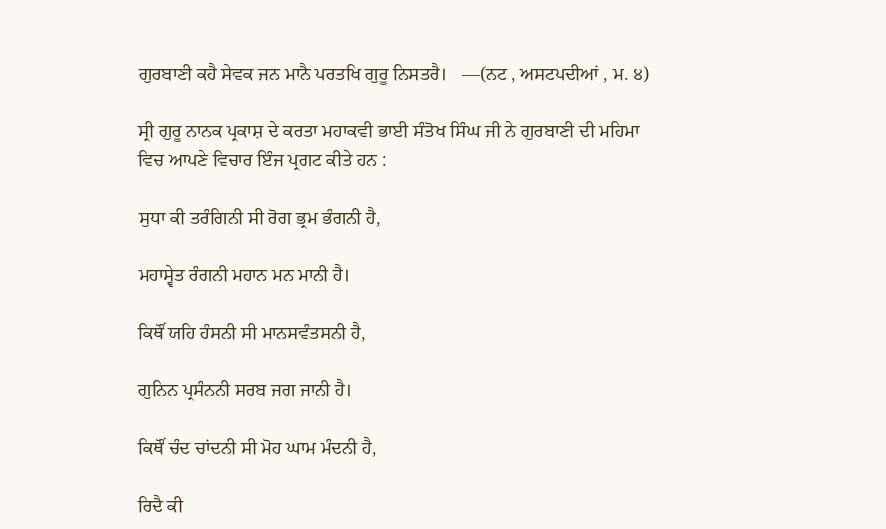ਗੁਰਬਾਣੀ ਕਹੈ ਸੇਵਕ ਜਨ ਮਾਨੈ ਪਰਤਖਿ ਗੁਰੂ ਨਿਸਤਰੈ।   ––(ਨਟ , ਅਸਟਪਦੀਆਂ , ਮ. ੪)

ਸ੍ਰੀ ਗੁਰੂ ਨਾਨਕ ਪ੍ਰਕਾਸ਼ ਦੇ ਕਰਤਾ ਮਹਾਕਵੀ ਭਾਈ ਸੰਤੋਖ ਸਿੰਘ ਜੀ ਨੇ ਗੁਰਬਾਣੀ ਦੀ ਮਹਿਮਾ ਵਿਚ ਆਪਣੇ ਵਿਚਾਰ ਇੰਜ ਪ੍ਰਗਟ ਕੀਤੇ ਹਨ :

ਸੁਧਾ ਕੀ ਤਰੰਗਿਨੀ ਸੀ ਰੋਗ ਭ੍ਰਮ ਭੰਗਨੀ ਹੈ,

ਮਹਾਸ੍ਵੇਤ ਰੰਗਨੀ ਮਹਾਨ ਮਨ ਮਾਨੀ ਹੈ।

ਕਿਥੌਂ ਯਹਿ ਹੰਸਨੀ ਸੀ ਮਾਨਸਵੰਤਸਨੀ ਹੈ,

ਗੁਨਿਨ ਪ੍ਰਸੰਨਨੀ ਸਰਬ ਜਗ ਜਾਨੀ ਹੈ।

ਕਿਥੌਂ ਚੰਦ ਚਾਂਦਨੀ ਸੀ ਮੋਹ ਘਾਮ ਮੰਦਨੀ ਹੈ,

ਰਿਦੈ ਕੀ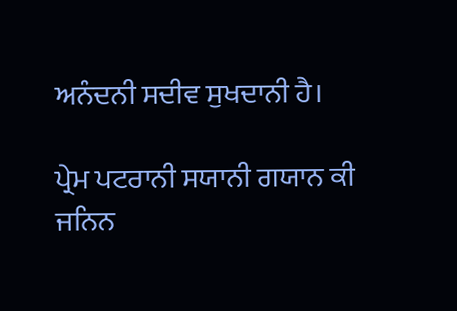ਅਨੰਦਨੀ ਸਦੀਵ ਸੁਖਦਾਨੀ ਹੈ।

ਪ੍ਰੇਮ ਪਟਰਾਨੀ ਸਯਾਨੀ ਗਯਾਨ ਕੀ ਜਨਿਨ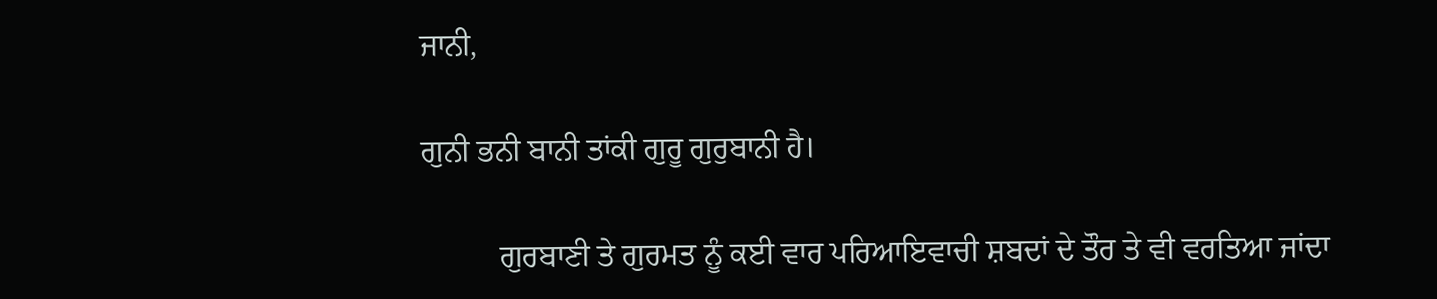ਜਾਨੀ,

ਗੁਨੀ ਭਨੀ ਬਾਨੀ ਤਾਂਕੀ ਗੁਰੂ ਗੁਰੁਬਾਨੀ ਹੈ।

          ਗੁਰਬਾਣੀ ਤੇ ਗੁਰਮਤ ਨੂੰ ਕਈ ਵਾਰ ਪਰਿਆਇਵਾਚੀ ਸ਼ਬਦਾਂ ਦੇ ਤੌਰ ਤੇ ਵੀ ਵਰਤਿਆ ਜਾਂਦਾ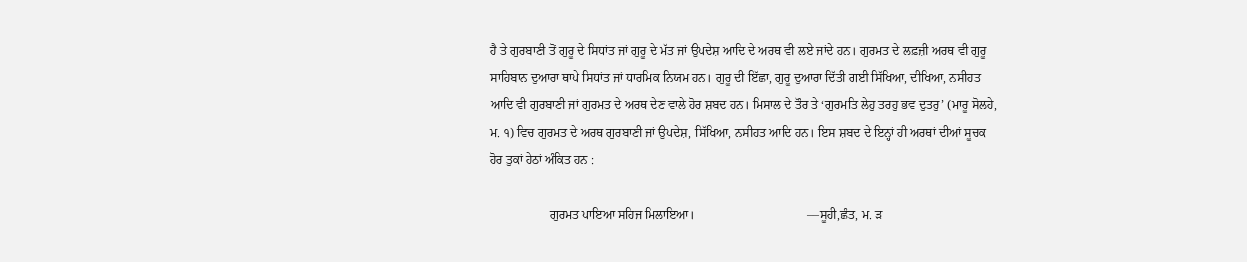ਹੈ ਤੇ ਗੁਰਬਾਣੀ ਤੋਂ ਗੁਰੂ ਦੇ ਸਿਧਾਂਤ ਜਾਂ ਗੁਰੂ ਦੇ ਮੱਤ ਜਾਂ ਉਪਦੇਸ਼ ਆਦਿ ਦੇ ਅਰਥ ਵੀ ਲਏ ਜਾਂਦੇ ਹਨ। ਗੁਰਮਤ ਦੇ ਲਫ਼ਜ਼ੀ ਅਰਥ ਵੀ ਗੁਰੂ ਸਾਹਿਬਾਨ ਦੁਆਰਾ ਥਾਪੇ ਸਿਧਾਂਤ ਜਾਂ ਧਾਰਮਿਕ ਨਿਯਮ ਹਨ। ਗੁਰੂ ਦੀ ਇੱਛਾ, ਗੁਰੂ ਦੁਆਰਾ ਦਿੱਤੀ ਗਈ ਸਿੱਖਿਆ, ਦੀਖਿਆ, ਨਸੀਹਤ ਆਦਿ ਵੀ ਗੁਰਬਾਣੀ ਜਾਂ ਗੁਰਮਤ ਦੇ ਅਰਥ ਦੇਣ ਵਾਲੇ ਹੋਰ ਸ਼ਬਦ ਹਨ। ਮਿਸਾਲ ਦੇ ਤੌਰ ਤੇ ‘ਗੁਰਮਤਿ ਲੇਹੁ ਤਰਹੁ ਭਵ ਦੁਤਰੁ’ (ਮਾਰੂ ਸੋਲਹੇ, ਮ. ੧) ਵਿਚ ਗੁਰਮਤ ਦੇ ਅਰਥ ਗੁਰਬਾਣੀ ਜਾਂ ਉਪਦੇਸ਼, ਸਿੱਖਿਆ, ਨਸੀਹਤ ਆਦਿ ਹਨ। ਇਸ ਸ਼ਬਦ ਦੇ ਇਨ੍ਹਾਂ ਹੀ ਅਰਥਾਂ ਦੀਆਂ ਸੂਚਕ ਹੋਰ ਤੁਕਾਂ ਹੇਠਾਂ ਅੰਕਿਤ ਹਨ :

                   ਗੁਰਮਤ ਪਾਇਆ ਸਹਿਜ ਮਿਲਾਇਆ।                                    ––ਸੂਹੀ,ਛੰਤ, ਮ. ੜ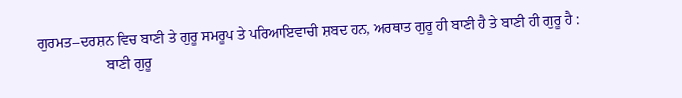ਗੁਰਮਤ–ਦਰਸ਼ਨ ਵਿਚ ਬਾਣੀ ਤੇ ਗੁਰੂ ਸਮਰੂਪ ਤੇ ਪਰਿਆਇਵਾਚੀ ਸ਼ਬਦ ਹਨ, ਅਰਥਾਤ ਗੁਰੂ ਹੀ ਬਾਣੀ ਹੈ ਤੇ ਬਾਣੀ ਹੀ ਗੁਰੂ ਹੈ :
                   ਬਾਣੀ ਗੁਰੂ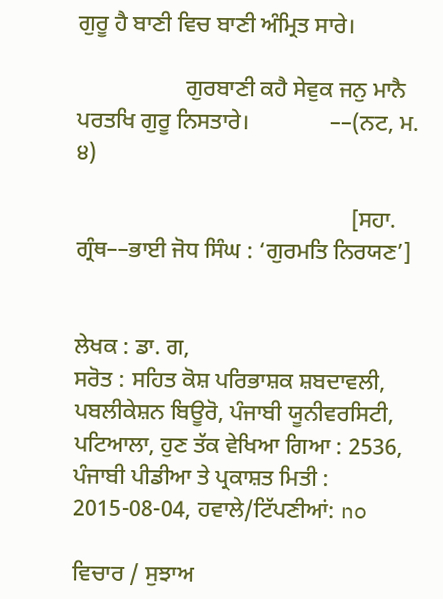ਗੁਰੂ ਹੈ ਬਾਣੀ ਵਿਚ ਬਾਣੀ ਅੰਮ੍ਰਿਤ ਸਾਰੇ।

                   ਗੁਰਬਾਣੀ ਕਹੈ ਸੇਵੁਕ ਜਨੁ ਮਾਨੈ ਪਰਤਖਿ ਗੁਰੂ ਨਿਸਤਾਰੇ।              ––(ਨਟ, ਮ. ੪)

                                                [ਸਹਾ. ਗ੍ਰੰਥ––ਭਾਈ ਜੋਧ ਸਿੰਘ : ‘ਗੁਰਮਤਿ ਨਿਰਯਣ’]


ਲੇਖਕ : ਡਾ. ਗ,
ਸਰੋਤ : ਸਹਿਤ ਕੋਸ਼ ਪਰਿਭਾਸ਼ਕ ਸ਼ਬਦਾਵਲੀ, ਪਬਲੀਕੇਸ਼ਨ ਬਿਊਰੋ, ਪੰਜਾਬੀ ਯੂਨੀਵਰਸਿਟੀ, ਪਟਿਆਲਾ, ਹੁਣ ਤੱਕ ਵੇਖਿਆ ਗਿਆ : 2536, ਪੰਜਾਬੀ ਪੀਡੀਆ ਤੇ ਪ੍ਰਕਾਸ਼ਤ ਮਿਤੀ : 2015-08-04, ਹਵਾਲੇ/ਟਿੱਪਣੀਆਂ: no

ਵਿਚਾਰ / ਸੁਝਾਅ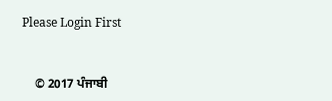Please Login First


    © 2017 ਪੰਜਾਬੀ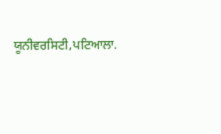ਯੂਨੀਵਰਸਿਟੀ,ਪਟਿਆਲਾ.